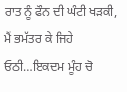ਰਾਤ ਨੂੰ ਫੌਨ ਦੀ ਘੰਟੀ ਖੜਕੀ, ਮੈਂ ਭਮੱਤਰ ਕੇ ਜਿਹੇ ਓਠੀ…ਇਕਦਮ ਮੂੰਹ ਚੋ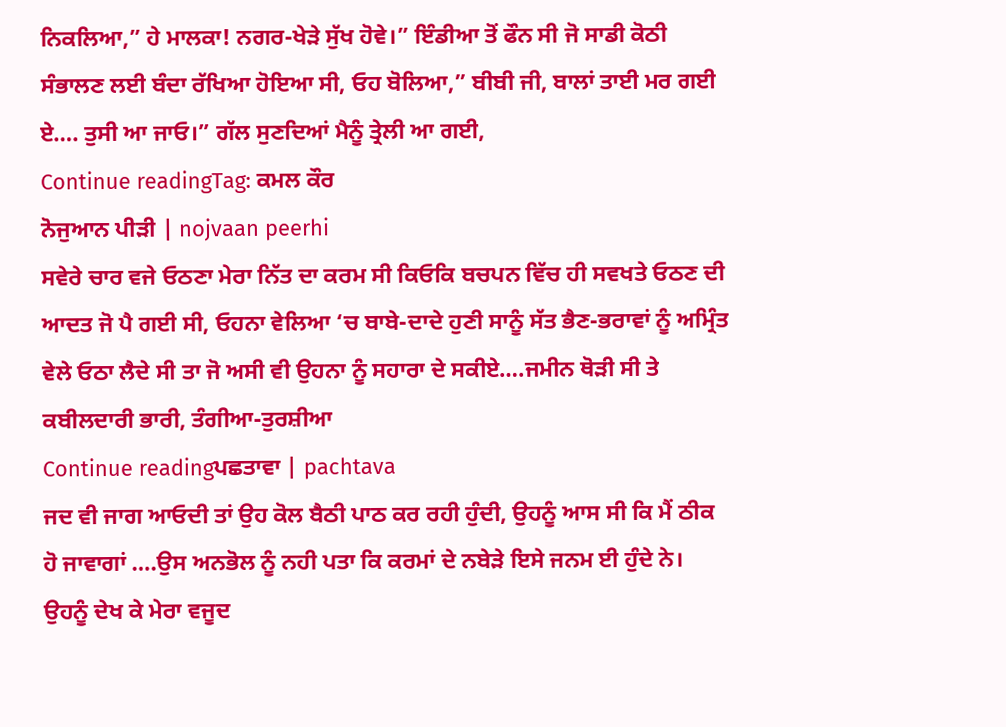ਨਿਕਲਿਆ,” ਹੇ ਮਾਲਕਾ! ਨਗਰ-ਖੇੜੇ ਸੁੱਖ ਹੋਵੇ।” ਇੰਡੀਆ ਤੋਂ ਫੌਨ ਸੀ ਜੋ ਸਾਡੀ ਕੋਠੀ ਸੰਭਾਲਣ ਲਈ ਬੰਦਾ ਰੱਖਿਆ ਹੋਇਆ ਸੀ, ਓਹ ਬੋਲਿਆ,” ਬੀਬੀ ਜੀ, ਬਾਲਾਂ ਤਾਈ ਮਰ ਗਈ ਏ…. ਤੁਸੀ ਆ ਜਾਓ।” ਗੱਲ ਸੁਣਦਿਆਂ ਮੈਨੂੰ ਤ੍ਰੇਲੀ ਆ ਗਈ,
Continue readingTag: ਕਮਲ ਕੌਰ
ਨੋਜੁਆਨ ਪੀੜੀ | nojvaan peerhi
ਸਵੇਰੇ ਚਾਰ ਵਜੇ ਓਠਣਾ ਮੇਰਾ ਨਿੱਤ ਦਾ ਕਰਮ ਸੀ ਕਿਓਕਿ ਬਚਪਨ ਵਿੱਚ ਹੀ ਸਵਖਤੇ ਓਠਣ ਦੀ ਆਦਤ ਜੋ ਪੈ ਗਈ ਸੀ, ਓਹਨਾ ਵੇਲਿਆ ‘ਚ ਬਾਬੇ-ਦਾਦੇ ਹੁਣੀ ਸਾਨੂੰ ਸੱਤ ਭੈਣ-ਭਰਾਵਾਂ ਨੂੰ ਅਮ੍ਰਿੰਤ ਵੇਲੇ ਓਠਾ ਲੈਦੇ ਸੀ ਤਾ ਜੋ ਅਸੀ ਵੀ ਉਹਨਾ ਨੂੰ ਸਹਾਰਾ ਦੇ ਸਕੀਏ….ਜਮੀਨ ਥੋੜੀ ਸੀ ਤੇ ਕਬੀਲਦਾਰੀ ਭਾਰੀ, ਤੰਗੀਆ-ਤੁਰਸ਼ੀਆ
Continue readingਪਛਤਾਵਾ | pachtava
ਜਦ ਵੀ ਜਾਗ ਆਓਦੀ ਤਾਂ ਉਹ ਕੋਲ ਬੈਠੀ ਪਾਠ ਕਰ ਰਹੀ ਹੁੰਦੀ, ਉਹਨੂੰ ਆਸ ਸੀ ਕਿ ਮੈਂ ਠੀਕ ਹੋ ਜਾਵਾਗਾਂ ….ਉਸ ਅਨਭੋਲ ਨੂੰ ਨਹੀ ਪਤਾ ਕਿ ਕਰਮਾਂ ਦੇ ਨਬੇੜੇ ਇਸੇ ਜਨਮ ਈ ਹੁੰਦੇ ਨੇ। ਉਹਨੂੰ ਦੇਖ ਕੇ ਮੇਰਾ ਵਜੂਦ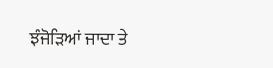ਝੰਜੋੜਿਆਂ ਜਾਦਾ ਤੇ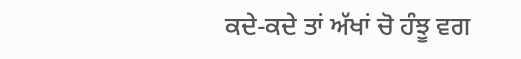ਕਦੇ-ਕਦੇ ਤਾਂ ਅੱਖਾਂ ਚੋ ਹੰਝੂ ਵਗ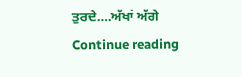ਤੁਰਦੇ….ਅੱਖਾਂ ਅੱਗੇ
Continue reading